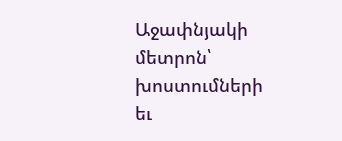Աջափնյակի մետրոն՝ խոստումների եւ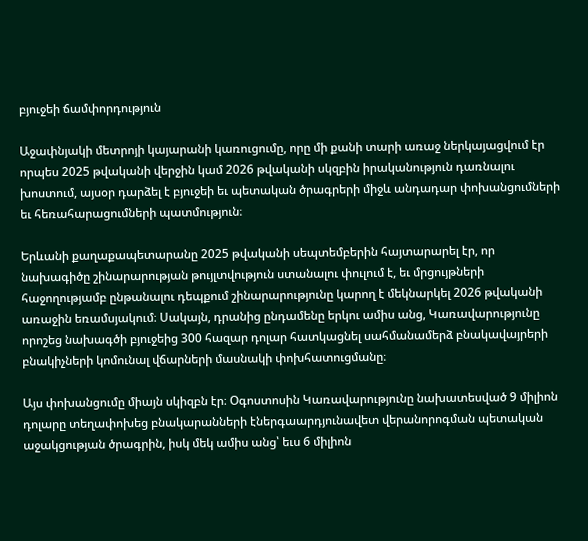բյուջեի ճամփորդություն

Աջափնյակի մետրոյի կայարանի կառուցումը, որը մի քանի տարի առաջ ներկայացվում էր որպես 2025 թվականի վերջին կամ 2026 թվականի սկզբին իրականություն դառնալու խոստում, այսօր դարձել է բյուջեի եւ պետական ծրագրերի միջև անդադար փոխանցումների եւ հեռահարացումների պատմություն։

Երևանի քաղաքապետարանը 2025 թվականի սեպտեմբերին հայտարարել էր, որ նախագիծը շինարարության թույլտվություն ստանալու փուլում է, եւ մրցույթների հաջողությամբ ընթանալու դեպքում շինարարությունը կարող է մեկնարկել 2026 թվականի առաջին եռամսյակում։ Սակայն, դրանից ընդամենը երկու ամիս անց, Կառավարությունը որոշեց նախագծի բյուջեից 300 հազար դոլար հատկացնել սահմանամերձ բնակավայրերի բնակիչների կոմունալ վճարների մասնակի փոխհատուցմանը։

Այս փոխանցումը միայն սկիզբն էր։ Օգոստոսին Կառավարությունը նախատեսված 9 միլիոն դոլարը տեղափոխեց բնակարանների էներգաարդյունավետ վերանորոգման պետական աջակցության ծրագրին, իսկ մեկ ամիս անց՝ եւս 6 միլիոն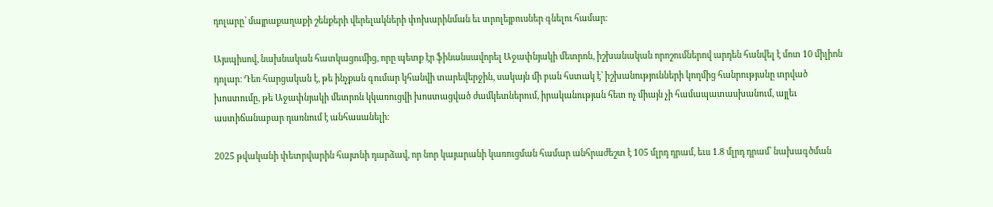դոլարը՝ մայրաքաղաքի շենքերի վերելակների փոխարինման եւ տրոլեյբուսներ գնելու համար։

Այսպիսով, նախնական հատկացումից, որը պետք էր ֆինանսավորել Աջափնյակի մետրոն, իշխանական որոշումներով արդեն հանվել է մոտ 10 միլիոն դոլար։ Դեռ հարցական է, թե ինչքան գումար կհանվի տարեվերջին, սակայն մի բան հստակ է՝ իշխանությունների կողմից հանրությանը տրված խոստումը, թե Աջափնյակի մետրոն կկառուցվի խոստացված ժամկետներում, իրականության հետ ոչ միայն չի համապատասխանում, այլեւ աստիճանաբար դառնում է անհասանելի։

2025 թվականի փետրվարին հայտնի դարձավ, որ նոր կայարանի կառուցման համար անհրաժեշտ է 105 մլրդ դրամ, եւս 1.8 մլրդ դրամ՝ նախագծման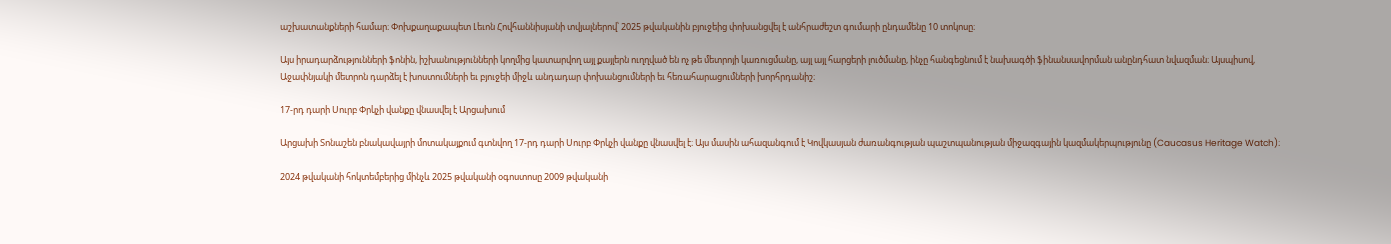աշխատանքների համար։ Փոխքաղաքապետ Լեւոն Հովհաննիսյանի տվյալներով՝ 2025 թվականին բյուջեից փոխանցվել է անհրաժեշտ գումարի ընդամենը 10 տոկոսը։

Այս իրադարձությունների ֆոնին, իշխանությունների կողմից կատարվող այլ քայլերն ուղղված են ոչ թե մետրոյի կառուցմանը, այլ այլ հարցերի լուծմանը, ինչը հանգեցնում է նախագծի ֆինանսավորման անընդհատ նվազման։ Այսպիսով, Աջափնյակի մետրոն դարձել է խոստումների եւ բյուջեի միջև անդադար փոխանցումների եւ հեռահարացումների խորհրդանիշ։

17-րդ դարի Սուրբ Փրկչի վանքը վնասվել է Արցախում

Արցախի Տոնաշեն բնակավայրի մոտակայքում գտնվող 17-րդ դարի Սուրբ Փրկչի վանքը վնասվել է։ Այս մասին ահազանգում է Կովկասյան ժառանգության պաշտպանության միջազգային կազմակերպությունը (Caucasus Heritage Watch)։

2024 թվականի հոկտեմբերից մինչև 2025 թվականի օգոստոսը 2009 թվականի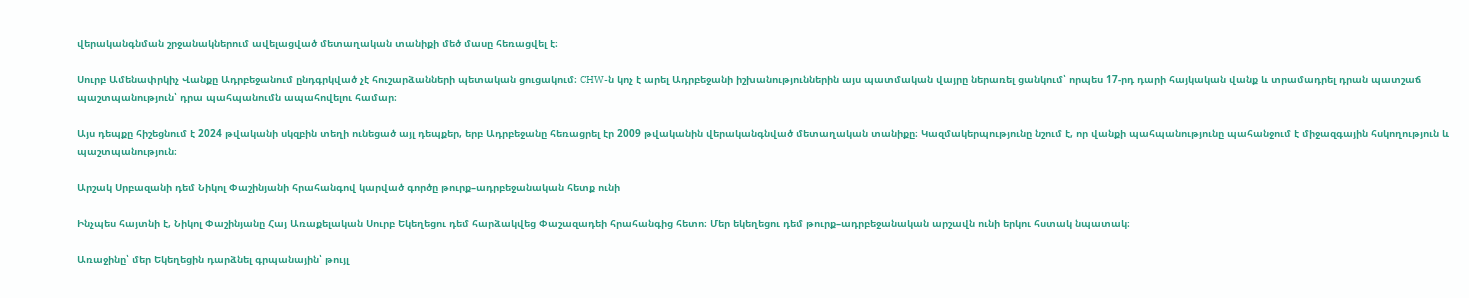վերականգնման շրջանակներում ավելացված մետաղական տանիքի մեծ մասը հեռացվել է։

Սուրբ Ամենափրկիչ Վանքը Ադրբեջանում ընդգրկված չէ հուշարձանների պետական ցուցակում։ CHW-ն կոչ է արել Ադրբեջանի իշխանություններին այս պատմական վայրը ներառել ցանկում՝ որպես 17-րդ դարի հայկական վանք և տրամադրել դրան պատշաճ պաշտպանություն՝ դրա պահպանումն ապահովելու համար։

Այս դեպքը հիշեցնում է 2024 թվականի սկզբին տեղի ունեցած այլ դեպքեր, երբ Ադրբեջանը հեռացրել էր 2009 թվականին վերականգնված մետաղական տանիքը։ Կազմակերպությունը նշում է, որ վանքի պահպանությունը պահանջում է միջազգային հսկողություն և պաշտպանություն։

Արշակ Սրբազանի դեմ Նիկոլ Փաշինյանի հրահանգով կարված գործը թուրք–ադրբեջանական հետք ունի

Ինչպես հայտնի է, Նիկոլ Փաշինյանը Հայ Առաքելական Սուրբ Եկեղեցու դեմ հարձակվեց Փաշազադեի հրահանգից հետո։ Մեր եկեղեցու դեմ թուրք–ադրբեջանական արշավն ունի երկու հստակ նպատակ։

Առաջինը՝ մեր Եկեղեցին դարձնել գրպանային՝ թույլ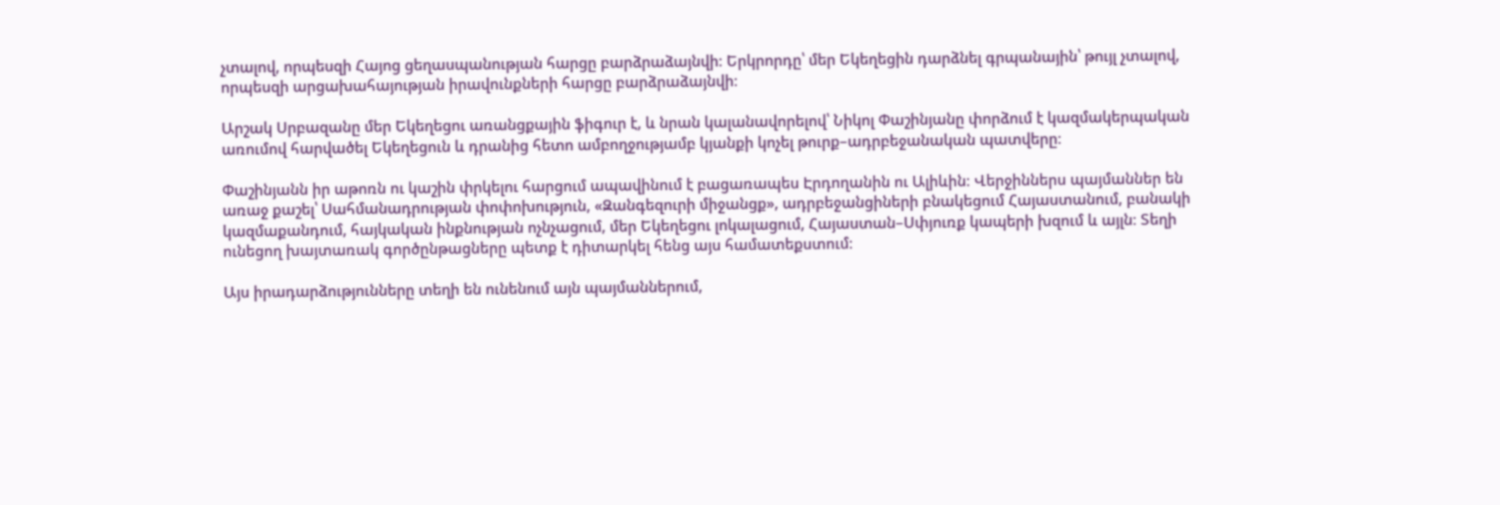չտալով, որպեսզի Հայոց ցեղասպանության հարցը բարձրաձայնվի։ Երկրորդը՝ մեր Եկեղեցին դարձնել գրպանային՝ թույլ չտալով, որպեսզի արցախահայության իրավունքների հարցը բարձրաձայնվի։

Արշակ Սրբազանը մեր Եկեղեցու առանցքային ֆիգուր է, և նրան կալանավորելով՝ Նիկոլ Փաշինյանը փորձում է կազմակերպական առումով հարվածել Եկեղեցուն և դրանից հետո ամբողջությամբ կյանքի կոչել թուրք–ադրբեջանական պատվերը։

Փաշինյանն իր աթոռն ու կաշին փրկելու հարցում ապավինում է բացառապես Էրդողանին ու Ալիևին։ Վերջիններս պայմաններ են առաջ քաշել՝ Սահմանադրության փոփոխություն, «Զանգեզուրի միջանցք», ադրբեջանցիների բնակեցում Հայաստանում, բանակի կազմաքանդում, հայկական ինքնության ոչնչացում, մեր Եկեղեցու լոկալացում, Հայաստան–Սփյուռք կապերի խզում և այլն։ Տեղի ունեցող խայտառակ գործընթացները պետք է դիտարկել հենց այս համատեքստում։

Այս իրադարձությունները տեղի են ունենում այն պայմաններում,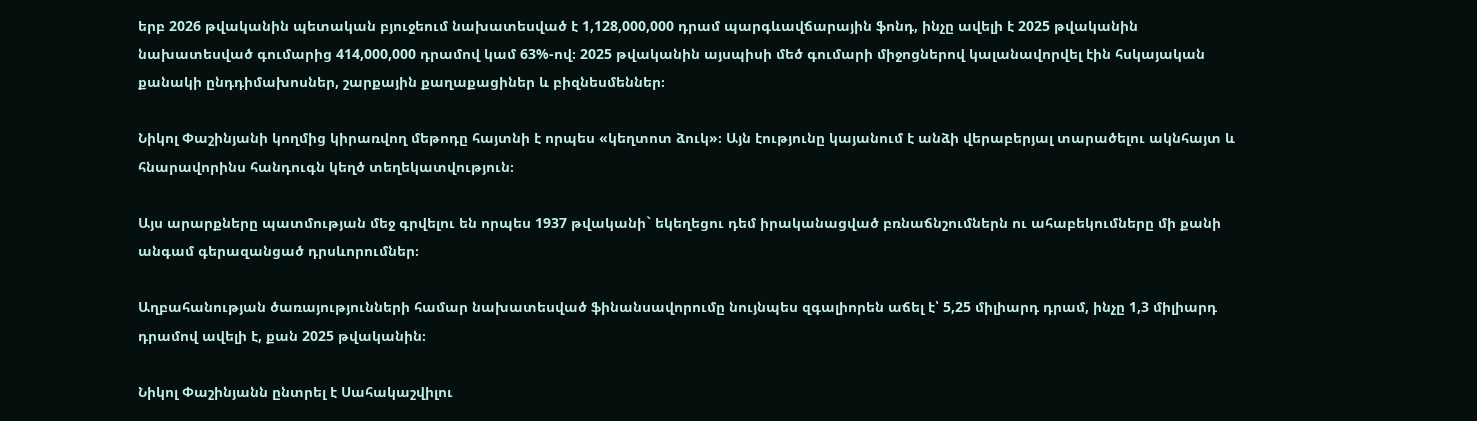երբ 2026 թվականին պետական բյուջեում նախատեսված է 1,128,000,000 դրամ պարգևավճարային ֆոնդ, ինչը ավելի է 2025 թվականին նախատեսված գումարից 414,000,000 դրամով կամ 63%-ով։ 2025 թվականին այսպիսի մեծ գումարի միջոցներով կալանավորվել էին հսկայական քանակի ընդդիմախոսներ, շարքային քաղաքացիներ և բիզնեսմեններ։

Նիկոլ Փաշինյանի կողմից կիրառվող մեթոդը հայտնի է որպես «կեղտոտ ձուկ»։ Այն էությունը կայանում է անձի վերաբերյալ տարածելու ակնհայտ և հնարավորինս հանդուգն կեղծ տեղեկատվություն։

Այս արարքները պատմության մեջ գրվելու են որպես 1937 թվականի` եկեղեցու դեմ իրականացված բռնաճնշումներն ու ահաբեկումները մի քանի անգամ գերազանցած դրսևորումներ։

Աղբահանության ծառայությունների համար նախատեսված ֆինանսավորումը նույնպես զգալիորեն աճել է՝ 5,25 միլիարդ դրամ, ինչը 1,3 միլիարդ դրամով ավելի է, քան 2025 թվականին։

Նիկոլ Փաշինյանն ընտրել է Սահակաշվիլու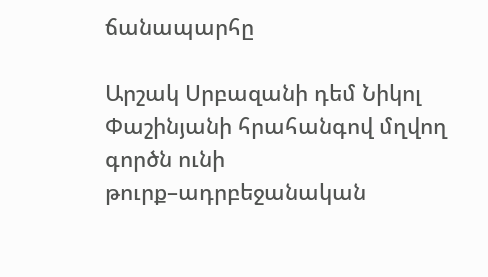ճանապարհը

Արշակ Սրբազանի դեմ Նիկոլ Փաշինյանի հրահանգով մղվող գործն ունի թուրք–ադրբեջանական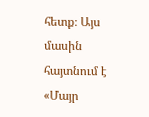հետք։ Այս մասին հայտնում է «Մայր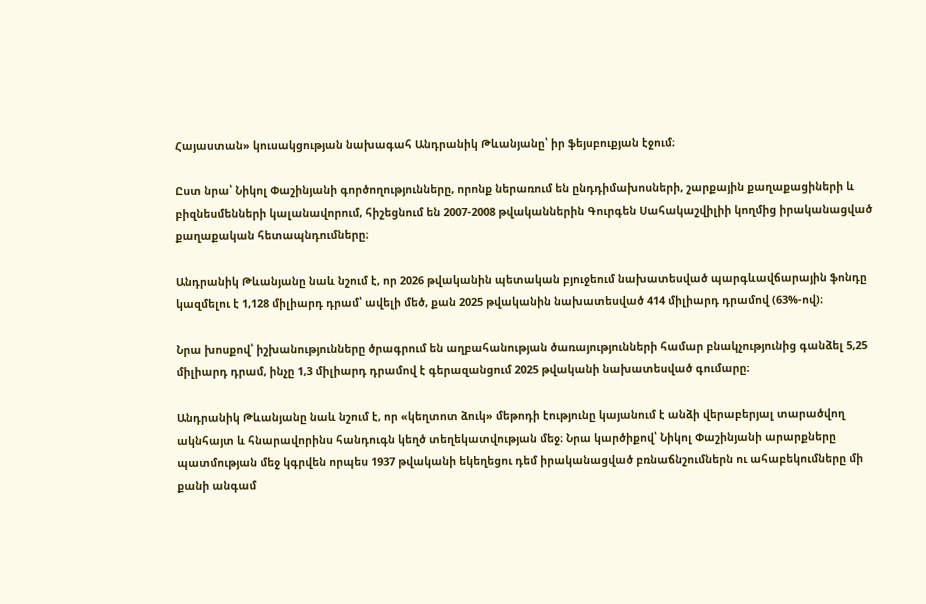Հայաստան» կուսակցության նախագահ Անդրանիկ Թևանյանը՝ իր ֆեյսբուքյան էջում։

Ըստ նրա՝ Նիկոլ Փաշինյանի գործողությունները, որոնք ներառում են ընդդիմախոսների, շարքային քաղաքացիների և բիզնեսմենների կալանավորում, հիշեցնում են 2007-2008 թվականներին Գուրգեն Սահակաշվիլիի կողմից իրականացված քաղաքական հետապնդումները։

Անդրանիկ Թևանյանը նաև նշում է, որ 2026 թվականին պետական բյուջեում նախատեսված պարգևավճարային ֆոնդը կազմելու է 1,128 միլիարդ դրամ՝ ավելի մեծ, քան 2025 թվականին նախատեսված 414 միլիարդ դրամով (63%-ով)։

Նրա խոսքով՝ իշխանությունները ծրագրում են աղբահանության ծառայությունների համար բնակչությունից գանձել 5,25 միլիարդ դրամ, ինչը 1,3 միլիարդ դրամով է գերազանցում 2025 թվականի նախատեսված գումարը։

Անդրանիկ Թևանյանը նաև նշում է, որ «կեղտոտ ձուկ» մեթոդի էությունը կայանում է անձի վերաբերյալ տարածվող ակնհայտ և հնարավորինս հանդուգն կեղծ տեղեկատվության մեջ։ Նրա կարծիքով՝ Նիկոլ Փաշինյանի արարքները պատմության մեջ կգրվեն որպես 1937 թվականի եկեղեցու դեմ իրականացված բռնաճնշումներն ու ահաբեկումները մի քանի անգամ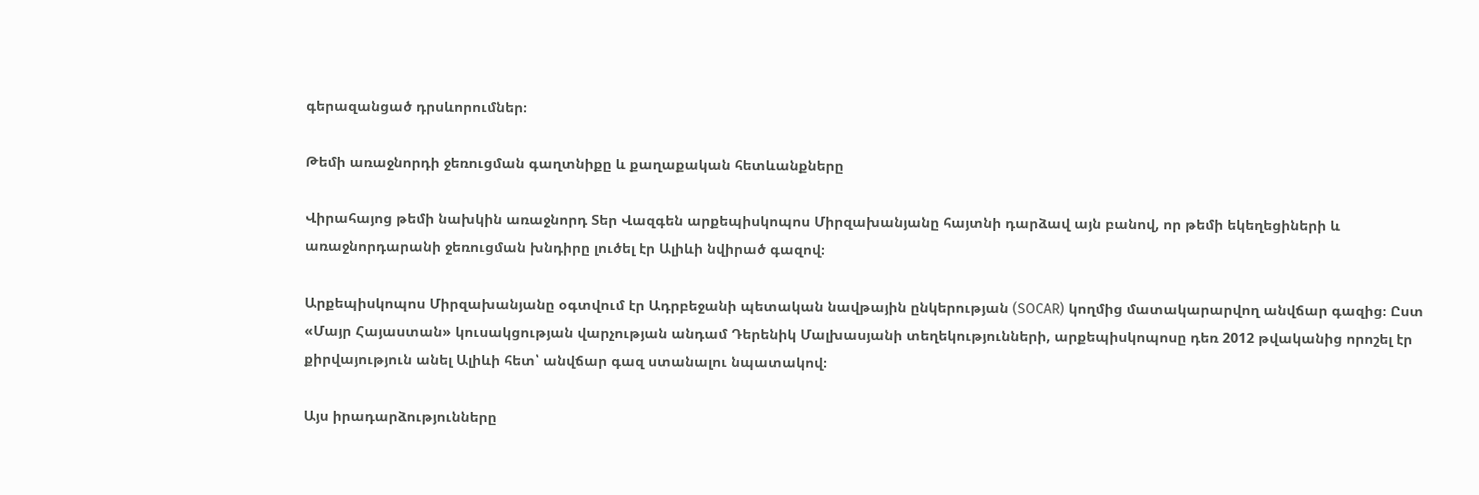գերազանցած դրսևորումներ։

Թեմի առաջնորդի ջեռուցման գաղտնիքը և քաղաքական հետևանքները

Վիրահայոց թեմի նախկին առաջնորդ Տեր Վազգեն արքեպիսկոպոս Միրզախանյանը հայտնի դարձավ այն բանով, որ թեմի եկեղեցիների և առաջնորդարանի ջեռուցման խնդիրը լուծել էր Ալիևի նվիրած գազով։

Արքեպիսկոպոս Միրզախանյանը օգտվում էր Ադրբեջանի պետական նավթային ընկերության (SOCAR) կողմից մատակարարվող անվճար գազից։ Ըստ «Մայր Հայաստան» կուսակցության վարչության անդամ Դերենիկ Մալխասյանի տեղեկությունների, արքեպիսկոպոսը դեռ 2012 թվականից որոշել էր քիրվայություն անել Ալիևի հետ՝ անվճար գազ ստանալու նպատակով։

Այս իրադարձությունները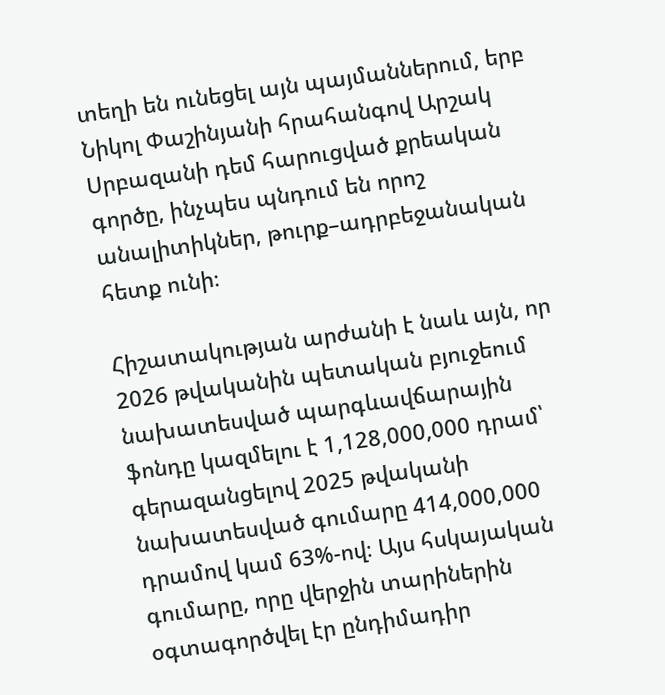տեղի են ունեցել այն պայմաններում, երբ Նիկոլ Փաշինյանի հրահանգով Արշակ Սրբազանի դեմ հարուցված քրեական գործը, ինչպես պնդում են որոշ անալիտիկներ, թուրք–ադրբեջանական հետք ունի։

Հիշատակության արժանի է նաև այն, որ 2026 թվականին պետական բյուջեում նախատեսված պարգևավճարային ֆոնդը կազմելու է 1,128,000,000 դրամ՝ գերազանցելով 2025 թվականի նախատեսված գումարը 414,000,000 դրամով կամ 63%-ով։ Այս հսկայական գումարը, որը վերջին տարիներին օգտագործվել էր ընդիմադիր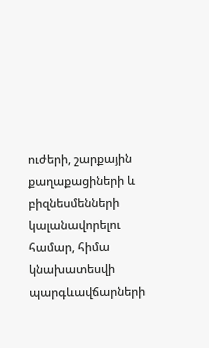ուժերի, շարքային քաղաքացիների և բիզնեսմենների կալանավորելու համար, հիմա կնախատեսվի պարգևավճարների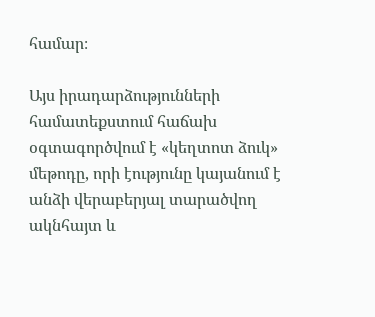համար։

Այս իրադարձությունների համատեքստում հաճախ օգտագործվում է «կեղտոտ ձուկ» մեթոդը, որի էությունը կայանում է անձի վերաբերյալ տարածվող ակնհայտ և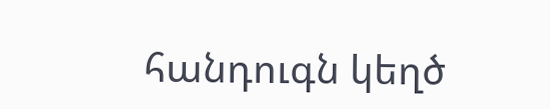հանդուգն կեղծ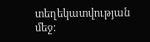տեղեկատվության մեջ։